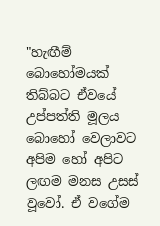"හැඟීම් බොහෝමයක් තිබ්බට ඒවයේ උප්පත්ති මූලය බොහෝ වෙලාවට අපිම හෝ අපිට ලඟම මනස උසස් වූවෝ. ඒ වගේම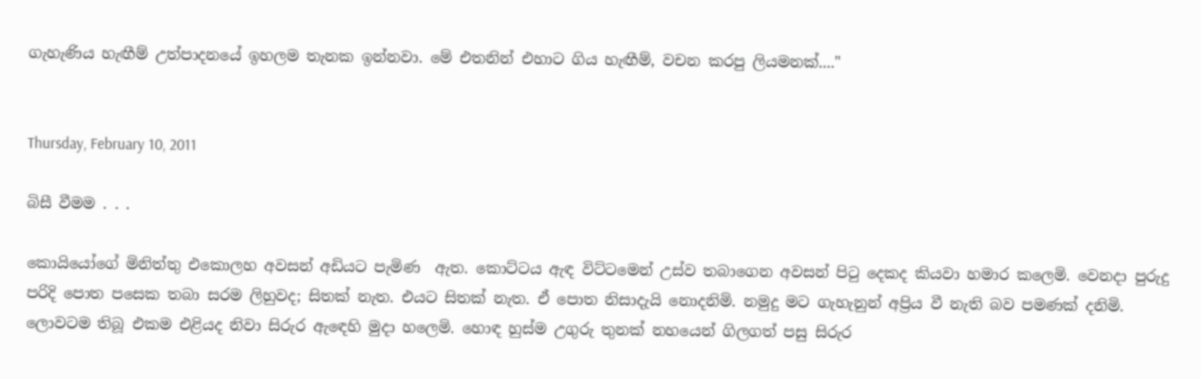ගැහැණිය හැඟීම් උත්පාදනයේ ඉහලම තැනක ඉන්නවා. මේ එතනින් එහාට ගිය හැඟීම්, වචන කරපු ලියමනක්...."


Thursday, February 10, 2011

බිසී වීමම . . .

කොයියෝගේ මිනිත්තු එකොලහ අවසන් අඩියට පැමිණ  ඇත. කොට්ටය ඇඳ විට්ටමෙන් උස්ව තබාගෙන අවසන් පිටු දෙකද කියවා හමාර කලෙමි. වෙනදා පුරුදු පරිදි පොත පසෙක තබා සරම ලිහුවද; සිතක් නැත. එයට සිතක් නැත. ඒ පොත නිසාදැයි නොදනිමි. නමුදු මට ගැහැනුන් අප්‍රිය වී නැති බව පමණක් දනිමි. ලොවටම තිබූ එකම එළියද නිවා සිරුර ඇඳෙහි මුදා හලෙමි. හොඳ හුස්ම උගුරු තුනක් නහයෙන් ගිලගත් පසු සිරුර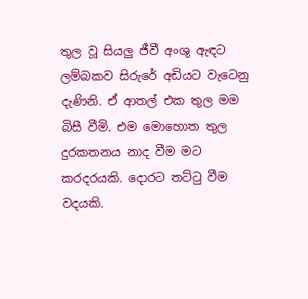තුල වූ සියලු ජීවී අංශු ඇඳට ලම්බකව සිරුරේ අඩියට වැටෙනු දැණිනි. ඒ ආතල් එක තුල මම බිසී වීමි. එම මොහොත තුල දුරකතනය නාද වීම මට කරදරයකි. දොරට තට්ටු වීම වදයකි.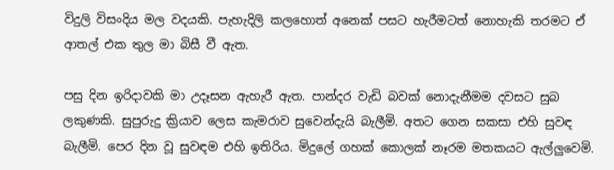විදුලි විසංදිය මල වදයකි. පැහැදිලි කලහොත් අනෙක් පසට හැරීමටත් නොහැකි තරමට ඒ ආතල් එක තුල මා බිසී වී ඇත.

පසු දින ඉරිදාවකි මා උදෑසන ඇහැරී ඇත. පාන්දර වැඩි බවක් නොදැනීමම දවසට සුබ ලකුණකි. සුපුරුදු ක්‍රියාව ලෙස කැමරාව සුවෙන්දැයි බැලීමි. අතට ගෙන සකසා එහි සුවඳ බැලීමි. පෙර දින වූ සුවඳම එහි ඉතිරිය. මිදුලේ ගහක් කොලක් නෑරම මතකයට ඇල්ලුවෙමි.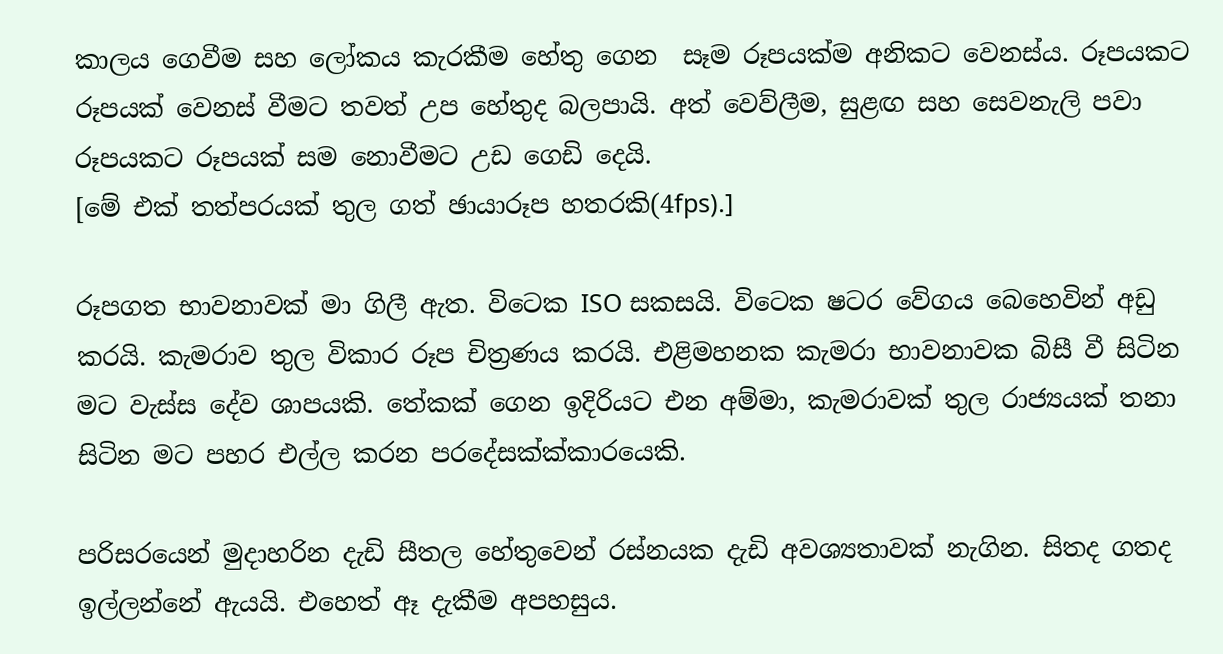කාලය ගෙවීම සහ ලෝකය කැරකීම හේතු ගෙන  සෑම රූපයක්ම අනිකට වෙනස්ය. රූපයකට රූපයක් වෙනස් වීමට තවත් උප හේතුද බලපායි. අත් වෙව්ලීම, සුළඟ සහ සෙවනැලි පවා රූපයකට රූපයක් සම නොවීමට උඩ ගෙඩි දෙයි.
[මේ එක් තත්පරයක් තුල ගත් ඡායාරූප හතරකි(4fps).]

රූපගත භාවනාවක් මා ගිලී ඇත. විටෙක ISO සකසයි. විටෙක ෂටර වේගය බෙහෙවින් අඩු කරයි. කැමරාව තුල විකාර රූප චිත්‍රණය කරයි. එළිමහනක කැමරා භාවනාවක බිසී වී සිටින මට වැස්ස දේව ශාපයකි. තේකක් ගෙන ඉදිරියට එන අම්මා, කැමරාවක් තුල රාජ්‍යයක් තනා සිටින මට පහර එල්ල කරන පරදේසක්ක්කාරයෙකි.

පරිසරයෙන් මුදාහරින දැඩි සීතල හේතුවෙන් රස්නයක දැඩි අවශ්‍යතාවක් නැගින. සිතද ගතද ඉල්ලන්නේ ඇයයි. එහෙත් ඈ දැකීම අපහසුය.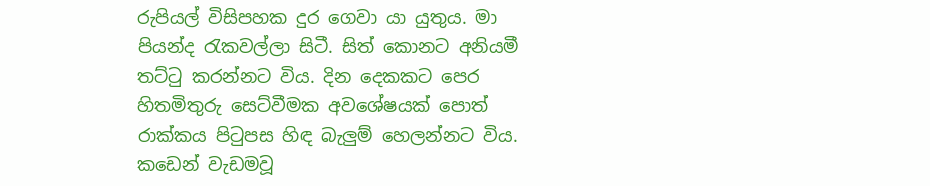රුපියල් විසිපහක දුර ගෙවා යා යුතුය. මා පියන්ද රැකවල්ලා සිටී. සිත් කොනට අනියමී තට්ටු කරන්නට විය. දින දෙකකට පෙර හිතමිතුරු සෙට්වීමක අවශේෂයක් පොත් රාක්කය පිටුපස හිඳ බැලුම් හෙලන්නට විය.
කඩෙන් වැඩමවූ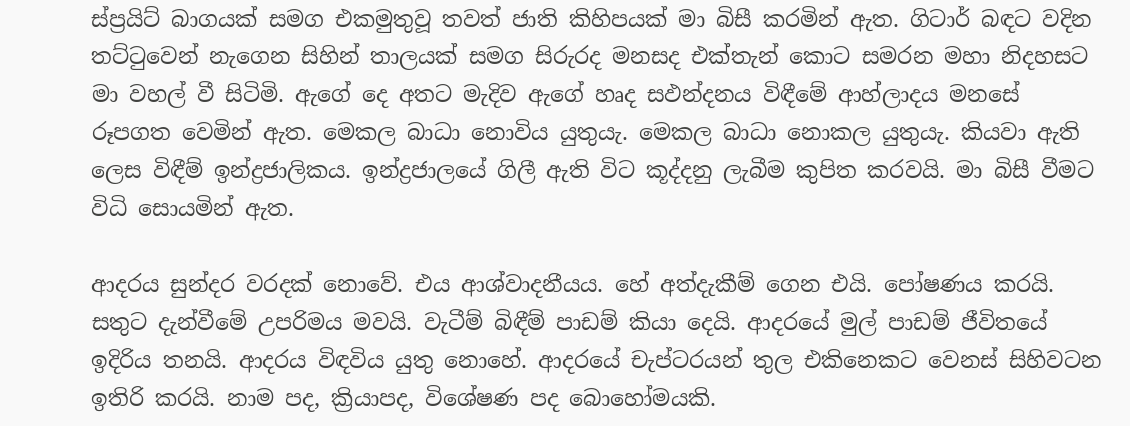ස්ප්‍රයිට් බාගයක් සමග එකමුතුවූ තවත් ජාති කිහිපයක් මා බිසී කරමින් ඇත. ගිටාර් බඳට වදින තට්ටුවෙන් නැගෙන සිහින් තාලයක් සමග සිරුරද මනසද එක්තැන් කොට සමරන මහා නිදහසට මා වහල් වී සිටිමි. ඇගේ දෙ අතට මැදිව ඇගේ හෘද සඵන්දනය විඳීමේ ආහ්ලාදය මනසේ රූපගත වෙමින් ඇත. මෙකල බාධා නොවිය යුතුයැ. මෙකල බාධා නොකල යුතුයැ. කියවා ඇති ලෙස විඳීම් ඉන්ද්‍රජාලිකය. ඉන්ද්‍රජාලයේ ගිලී ඇති විට කූද්දනු ලැබීම කුපිත කරවයි. මා බිසී වීමට විධි සොයමින් ඇත.

ආදරය සුන්දර වරදක් නොවේ. එය ආශ්වාදනීයය. හේ අත්දැකීම් ගෙන එයි. පෝෂණය කරයි. සතුට දැන්වීමේ උපරිමය මවයි. වැටීම් බිඳීම් පාඩම් කියා දෙයි. ආදරයේ මුල් පාඩම් ජීවිතයේ ඉදිරිය තනයි. ආදරය විඳවිය යුතු නොහේ. ආදරයේ චැප්ටරයන් තුල එකිනෙකට වෙනස් සිහිවටන ඉතිරි කරයි. නාම පද, ක්‍රියාපද, විශේෂණ පද බොහෝමයකි.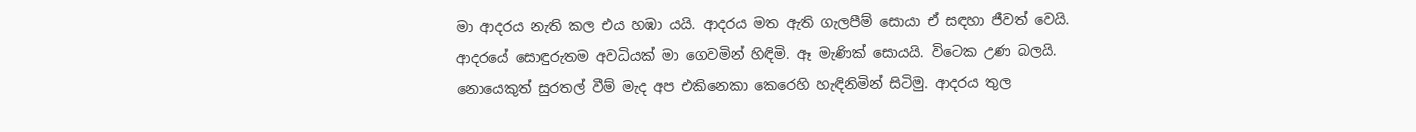මා ආදරය නැති කල එය හඹා යයි. ආදරය මත ඇති ගැලපීම් සොයා ඒ සඳහා ජීවත් වෙයි. ආදරයේ සොඳුරුතම අවධියක් මා ගෙවමින් හිඳිමි. ඈ මැණික් සොයයි. විටෙක උණ බලයි. නොයෙකුත් සුරතල් වීම් මැද අප එකිනෙකා කෙරෙහි හැඳිනිමින් සිටිමු. ආදරය තුල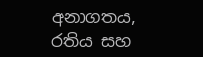අනාගතය, රතිය සහ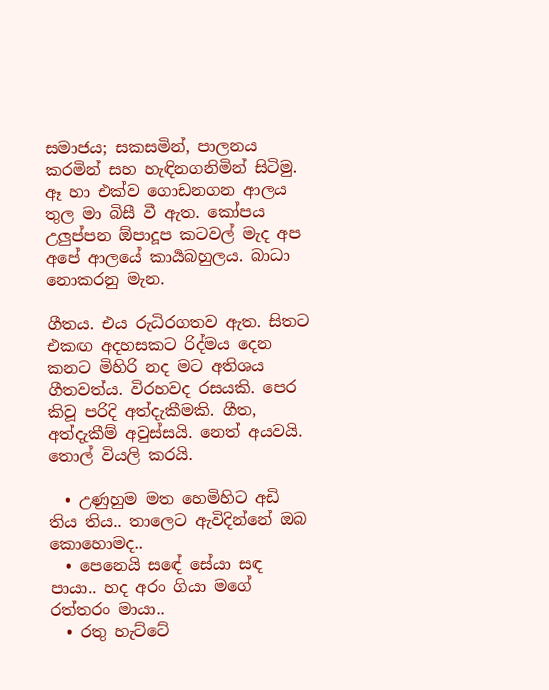සමාජය; සකසමින්, පාලනය කරමින් සහ හැඳිනගනිමින් සිටිමු. ඈ හා එක්ව ගොඩනගන ආලය තුල මා බිසී වී ඇත. කෝපය උලුප්පන ඕපාදූප කටවල් මැද අප අපේ ආලයේ කාර්‍යබහුලය. බාධා නොකරනු මැන.

ගීතය. එය රුධිරගතව ඇත. සිතට එකඟ අදහසකට රිද්මය දෙන කනට මිහිරි නද මට අතිශය ගීතවත්ය. විරහවද රසයකි. පෙර කිවූ පරිදි අත්දැකීමකි. ගීත, අත්දැකීම් අවුස්සයි. නෙත් අයවයි. තොල් වියලි කරයි.

  • උණුහුම මත හෙමිහිට අඩි තිය තිය.. තාලෙට ඇවිදින්නේ ඔබ කොහොමද..
  • පෙනෙයි සඳේ සේයා සඳ පායා.. හද අරං ගියා මගේ රත්තරං මායා..
  • රතු හැට්ටේ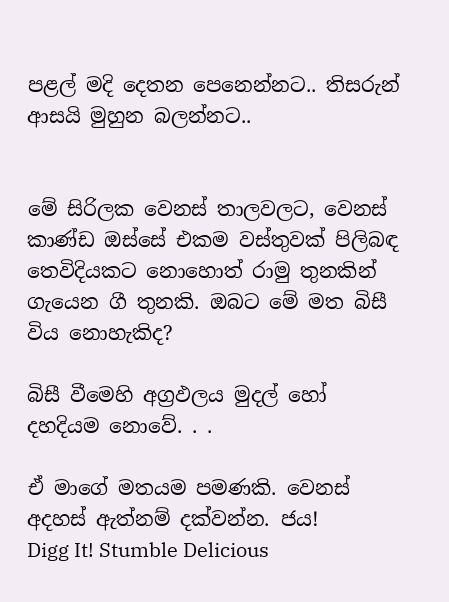පළල් මදි දෙතන පෙනෙන්නට.. තිසරුන් ආසයි මුහුන බලන්නට..


මේ සිරිලක වෙනස් තාලවලට, වෙනස් කාණ්ඩ ඔස්සේ එකම වස්තුවක් පිලිබඳ තෙවිදියකට නොහොත් රාමු තුනකින් ගැයෙන ගී තුනකි. ඔබට මේ මත බිසී විය නොහැකිද?

බිසී වීමෙහි අග්‍රඵලය මුදල් හෝ දහදියම නොවේ. . .

ඒ මාගේ මතයම පමණකි. වෙනස් අදහස් ඇත්නම් දක්වන්න. ජය!
Digg It! Stumble Delicious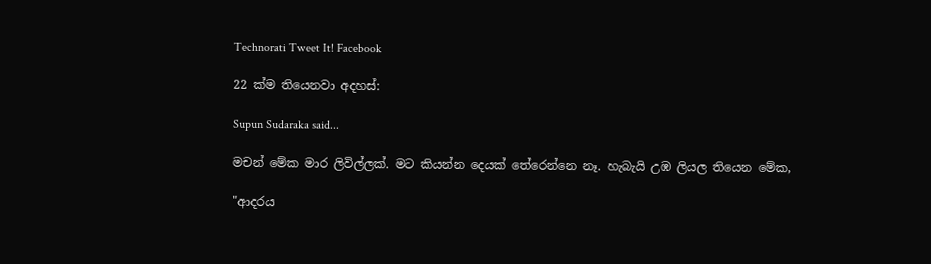Technorati Tweet It! Facebook

22 ක්ම තියෙනවා අදහස්:

Supun Sudaraka said...

මචන් මේක මාර ලිවිල්ලක්. මට කියන්න දෙයක් තේරෙන්නෙ නෑ. හැබැයි උඹ ලියල තියෙන මේක,

"ආදරය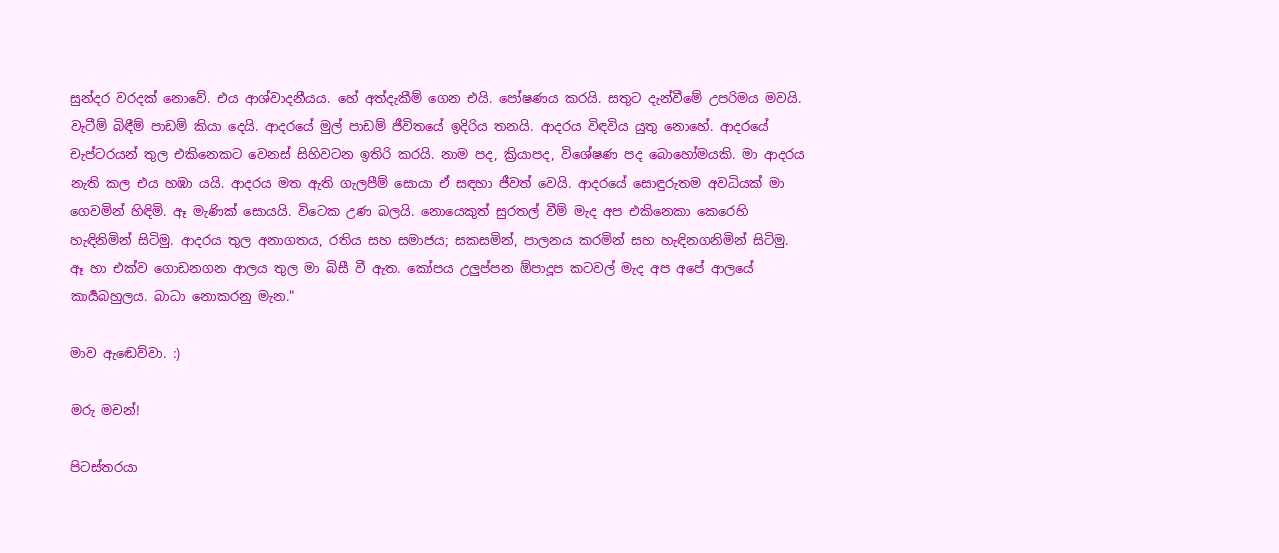සුන්දර වරදක් නොවේ. එය ආශ්වාදනීයය. හේ අත්දැකීම් ගෙන එයි. පෝෂණය කරයි. සතුට දැන්වීමේ උපරිමය මවයි. වැටීම් බිඳීම් පාඩම් කියා දෙයි. ආදරයේ මුල් පාඩම් ජීවිතයේ ඉදිරිය තනයි. ආදරය විඳවිය යුතු නොහේ. ආදරයේ චැප්ටරයන් තුල එකිනෙකට වෙනස් සිහිවටන ඉතිරි කරයි. නාම පද, ක්‍රියාපද, විශේෂණ පද බොහෝමයකි. මා ආදරය නැති කල එය හඹා යයි. ආදරය මත ඇති ගැලපීම් සොයා ඒ සඳහා ජීවත් වෙයි. ආදරයේ සොඳුරුතම අවධියක් මා ගෙවමින් හිඳිමි. ඈ මැණික් සොයයි. විටෙක උණ බලයි. නොයෙකුත් සුරතල් වීම් මැද අප එකිනෙකා කෙරෙහි හැඳිනිමින් සිටිමු. ආදරය තුල අනාගතය, රතිය සහ සමාජය; සකසමින්, පාලනය කරමින් සහ හැඳිනගනිමින් සිටිමු. ඈ හා එක්ව ගොඩනගන ආලය තුල මා බිසී වී ඇත. කෝපය උලුප්පන ඕපාදූප කටවල් මැද අප අපේ ආලයේ කාර්‍යබහුලය. බාධා නොකරනු මැන."

මාව ඇඬෙව්වා. :)

මරු මචන්!

පිටස්තරයා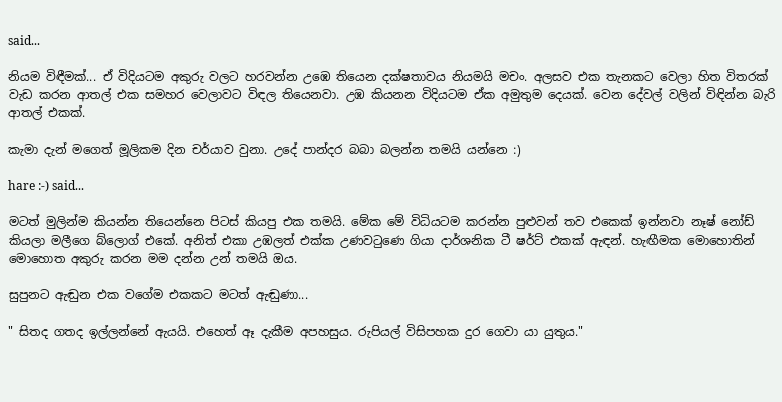said...

නියම විඳීමක්... ඒ විදියටම අකුරු වලට හරවන්න උඹෙ තියෙන දක්ෂතාවය නියමයි මචං. අලසව එක තැනකට වෙලා හිත විතරක් වැඩ කරන ආතල් එක සමහර වෙලාවට විඳල තියෙනවා. උඹ කියනන විදියටම ඒක අමුතුම දෙයක්. වෙන දේවල් වලින් විඳින්න බැරි ආතල් එකක්.

කැමා දැන් මගෙත් මූලිකම දින චර්යාව වුනා. උදේ පාන්දර බබා බලන්න තමයි යන්නෙ :)

hare :-) said...

මටත් මුලින්ම කියන්න තියෙන්නෙ පිටස් කියපු එක තමයි. මේක මේ විධියටම කරන්න පුළුවන් තව එකෙක් ඉන්නවා නෑෂ් නෝඩ් කියලා මලීගෙ බ්ලොග් එකේ. අනිත් එකා උඹලත් එක්ක උණවටුණෙ ගියා දාර්ශනික ටී ෂර්ට් එකක් ඇඳන්. හැඟීමක මොහොතින් මොහොත අකුරු කරන මම දන්න උන් තමයි ඔය.

සුපුනට ඇඬුන එක වගේම එකකට මටත් ඇඬුණා...

" සිතද ගතද ඉල්ලන්නේ ඇයයි. එහෙත් ඈ දැකීම අපහසුය. රුපියල් විසිපහක දුර ගෙවා යා යුතුය."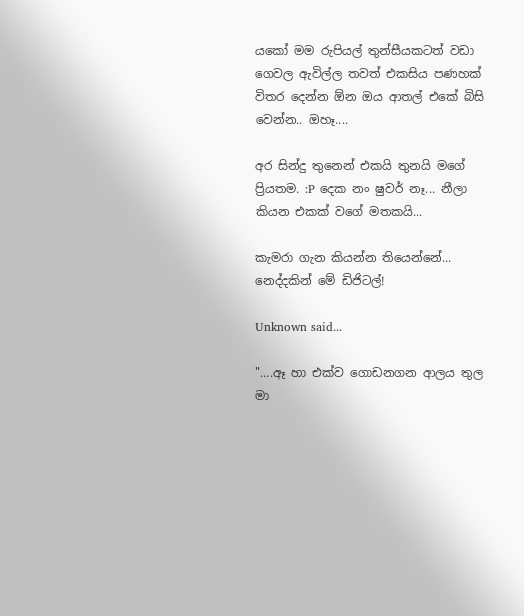යකෝ මම රුපියල් තුන්සීයකටත් වඩා ගෙවල ඇවිල්ල තවත් එකසිය පණහක් විතර දෙන්න ඕන ඔය ආතල් එකේ බිසි වෙන්න.. ඔහෑ....

අර සින්දු තුනෙන් එකයි තුනයි මගේ ප්‍රියතම. :P දෙක නං ෂුවර් නෑ... නීලා කියන එකක් වගේ මතකයි...

කැමරා ගැන කියන්න තියෙන්නේ... නෙද්දකින් මේ ඩිජිටල්!

Unknown said...

"....ඈ හා එක්ව ගොඩනගන ආලය තුල මා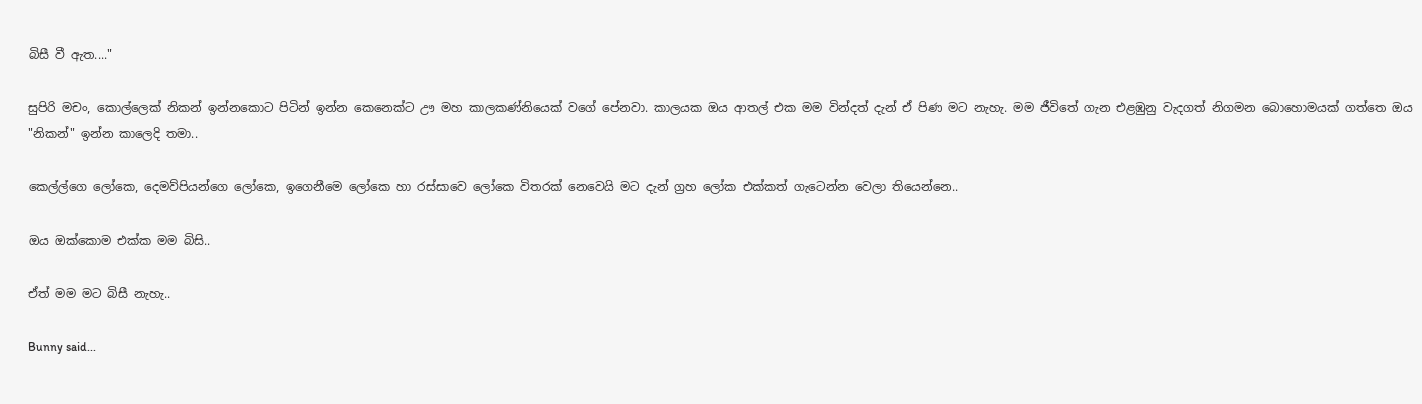බිසී වී ඇත...."

සුපිරි මචං, කොල්ලෙක් නිකන් ඉන්නකොට පිටින් ඉන්න කෙනෙක්ට ඌ මහ කාලකණ්නියෙක් වගේ පේනවා. කාලයක ඔය ආතල් එක මම වින්දත් දැන් ඒ පිණ මට නැහැ. මම ජීවිතේ ගැන එළඹුනු වැදගත් නිගමන බොහොමයක් ගත්තෙ ඔය "නිකන්" ඉන්න කාලෙදි තමා..

කෙල්ල්ගෙ ලෝකෙ, දෙමව්පියන්ගෙ ලෝකෙ, ඉගෙනීමෙ ලෝකෙ හා රස්සාවෙ ලෝකෙ විතරක් නෙවෙයි මට දැන් ග්‍රහ ලෝක එක්කත් ගැටෙන්න වෙලා තියෙන්නෙ..

ඔය ඔක්කොම එක්ක මම බිසි..

ඒත් මම මට බිසී නැහැ..

Bunny said...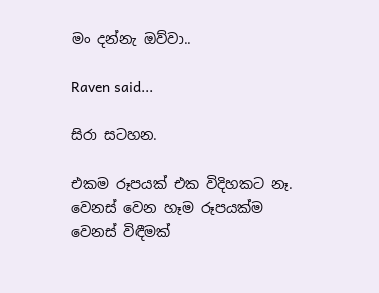මං දන්නැ ඔව්වා..

Raven said...

සිරා සටහන.

එකම රූපයක් එක විදිහකට නෑ. වෙනස් වෙන හෑම රූපයක්ම වෙනස් විඳීමක්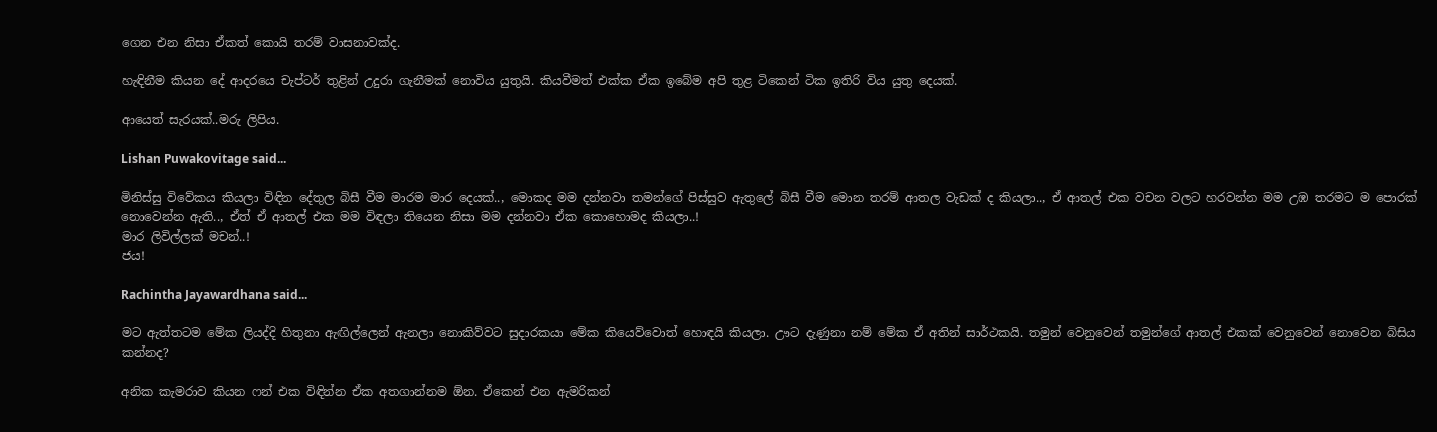ගෙන එන නිසා ඒකත් කොයි තරම් වාසනාවක්ද.

හැඳිනීම කියන දේ ආදරයෙ චැප්ටර් තුළින් උදුරා ගැනීමක් නොවිය යුතුයි. කියවීමත් එක්ක ඒක ඉබේම අපි තුළ ටිකෙන් ටික ඉතිරි විය යුතු දෙයක්.

ආයෙත් සැරයක්..මරු ලිපිය.

Lishan Puwakovitage said...

මිනිස්සු විවේකය කියලා විඳින දේතුල බිසී වීම මාරම මාර දෙයක්.., මොකද මම දන්නවා තමන්ගේ පිස්සුව ඇතුලේ බිසී වීම මොන තරම් ආතල වැඩක් ද කියලා.., ඒ ආතල් එක වචන වලට හරවන්න මම උඹ තරමට ම පොරක් නොවෙන්න ඇති.., ඒත් ඒ ආතල් එක මම විඳලා තියෙන නිසා මම දන්නවා ඒක කොහොමද කියලා..!
මාර ලිවිල්ලක් මචන්..!
ජය!

Rachintha Jayawardhana said...

මට ඇත්තටම මේක ලියද්දි හිතුනා ඇඟිල්ලෙන් ඇනලා නොකිව්වට සුදාරකයා මේක කියෙව්වොත් හොඳයි කියලා. ඌට දැණුනා නම් මේක ඒ අතින් සාර්ථකයි. තමුන් වෙනුවෙන් තමුන්ගේ ආතල් එකක් වෙනුවෙන් නොවෙන බිසිය කන්නද?

අනික කැමරාව කියන ෆන් එක විඳින්න ඒක අතගාන්නම ඕන. ඒකෙන් එන ඇමරිකන්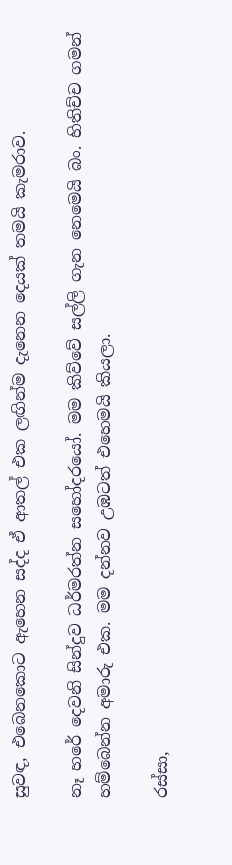සුවඳ, එබෙනකොට ඇහෙන සද්ද ඒ ආතල් එක ලඟින්ම දැනෙන දෙයක් තමයි කැමරාව.

නෑ හරේ දෙවනි සින්දුව ධර්මරත්න සහෝදරයෝ. මම කිව්වේ සල්ලි ගැන නෙමෙයි බං. හිතිච්ච ගමන් හම්බෙන්න අමාරු එක. මම දන්නව උඹටත් එහෙමයි කියලා.

රස්සා,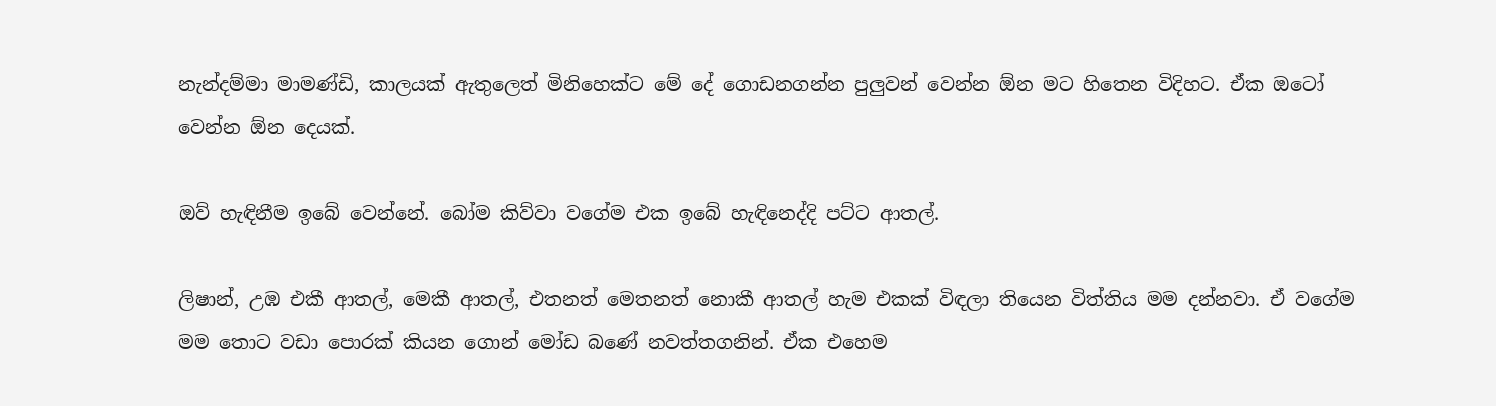නැන්දම්මා මාමණ්ඩි, කාලයක් ඇතුලෙත් මිනිහෙක්ට මේ දේ ගොඩනගන්න පුලුවන් වෙන්න ඕන මට හිතෙන විදිහට. ඒක ඔටෝ වෙන්න ඕන දෙයක්.

ඔව් හැඳිනීම ඉබේ වෙන්නේ. බෝම කිව්වා වගේම එක ඉබේ හැඳිනෙද්දි පට්ට ආතල්.

ලිෂාන්, උඹ එකී ආතල්, මෙකී ආතල්, එතනත් මෙතනත් නොකී ආතල් හැම එකක් විඳලා තියෙන විත්තිය මම දන්නවා. ඒ වගේම මම තොට වඩා පොරක් කියන ගොන් මෝඩ බණේ නවත්තගනින්. ඒක එහෙම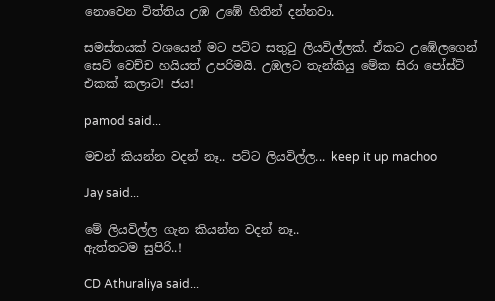නොවෙන විත්තිය උඹ උඹේ හිතින් දන්නවා.

සමස්තයක් වශයෙන් මට පට්ට සතුටු ලියවිල්ලක්. ඒකට උඹේලගෙන් සෙට් වෙච්ච හයියත් උපරිමයි. උඹලට තැන්කියු මේක සිරා පෝස්ට් එකක් කලාට! ජය!

pamod said...

මචන් කියන්න වදන් නෑ.. පට්ට ලියවිල්ල... keep it up machoo

Jay said...

මේ ලියවිල්ල ගැන කියන්න වදන් නෑ..
ඇත්තටම සුපිරි..!

CD Athuraliya said...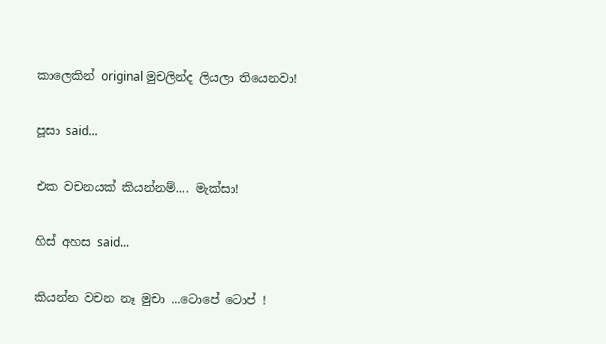කාලෙකින් original මුචලින්ද ලියලා තියෙනවා!

පූසා said...

එක වචනයක් කියන්නම්.... මැක්සා!

හිස් අහස said...

කියන්න වචන නෑ මුචා ...ටොපේ ටොප් !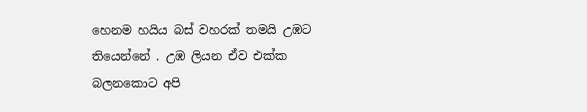හෙනම හයිය බස් වහරක් තමයි උඹට තියෙන්නේ . උඹ ලියන ඒව එක්ක බලනකොට අපි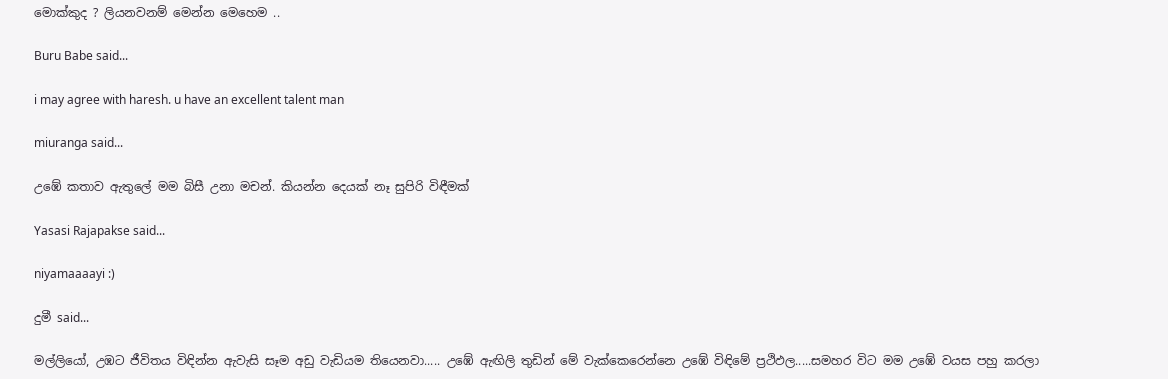මොක්කුද ? ලියනවනම් මෙන්න මෙහෙම ..

Buru Babe said...

i may agree with haresh. u have an excellent talent man

miuranga said...

උඹේ කතාව ඇතුලේ මම බිසී උනා මචන්. කියන්න දෙයක් නෑ සුපිරි විඳීමක්

Yasasi Rajapakse said...

niyamaaaayi :)

දුමී said...

මල්ලියෝ, උඹට ජීවිතය විඳින්න ඇවැසි සෑම අඩු වැඩියම තියෙනවා..... උඹේ ඇඟිලි තුඩින් මේ වැක්කෙරෙන්නෙ උඹේ විඳිමේ ප්‍රථිඵල.....සමහර විට මම උඹේ වයස පහු කරලා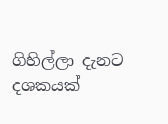ගිහිල්ලා දැනට දශකයක්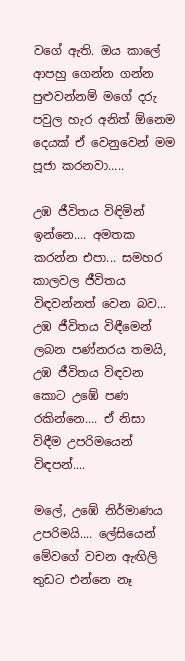වගේ ඇති. ඔය කාලේ ආපහු ගෙන්න ගන්න පුළුවන්නම් මගේ දරු පවුල හැර අනිත් ඕනෙම දෙයක් ඒ වෙනුවෙන් මම පූජා කරනවා.....

උඹ ජීවිතය විඳිමින් ඉන්නෙ.... අමතක කරන්න එපා... සමහර කාලවල ජීවිතය විඳවන්නත් වෙන බව... උඹ ජීවිතය විඳීමෙන් ලබන පණ්නරය තමයි, උඹ ජීවිතය විඳවන කොට උඹේ පණ රකින්නෙ.... ඒ නිසා විඳීම උපරිමයෙන් විඳපන්....

මලේ, උඹේ නිර්මාණය උපරිමයි.... ලේසියෙන් මේවගේ වචන ඇඟිලි තුඩට එන්නෙ නෑ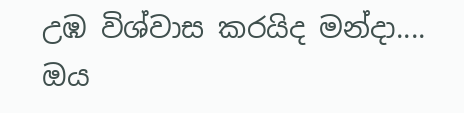උඹ විශ්වාස කරයිද මන්දා.... ඔය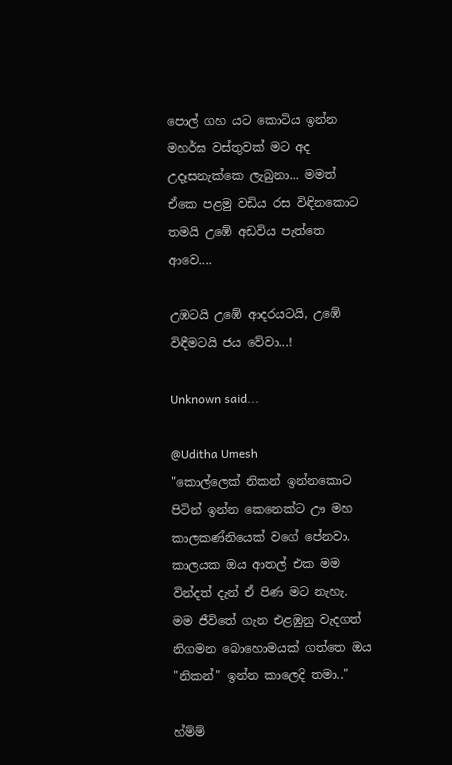පොල් ගහ යට කොටිය ඉන්න මහර්ඝ වස්තුවක් මට අද උදෑසනැක්කෙ ලැබුනා... මමත් ඒකෙ පළමු වඩිය රස විඳිනකොට තමයි උඹේ අඩවිය පැත්තෙ ආවෙ....

උඹටයි උඹේ ආදරයටයි, උඹේ විඳීමටයි ජය වේවා...!

Unknown said...

@Uditha Umesh
"කොල්ලෙක් නිකන් ඉන්නකොට පිටින් ඉන්න කෙනෙක්ට ඌ මහ කාලකණ්නියෙක් වගේ පේනවා. කාලයක ඔය ආතල් එක මම වින්දත් දැන් ඒ පිණ මට නැහැ. මම ජීවිතේ ගැන එළඹුනු වැදගත් නිගමන බොහොමයක් ගත්තෙ ඔය "නිකන්" ඉන්න කාලෙදි තමා.."

හ්ම්ම්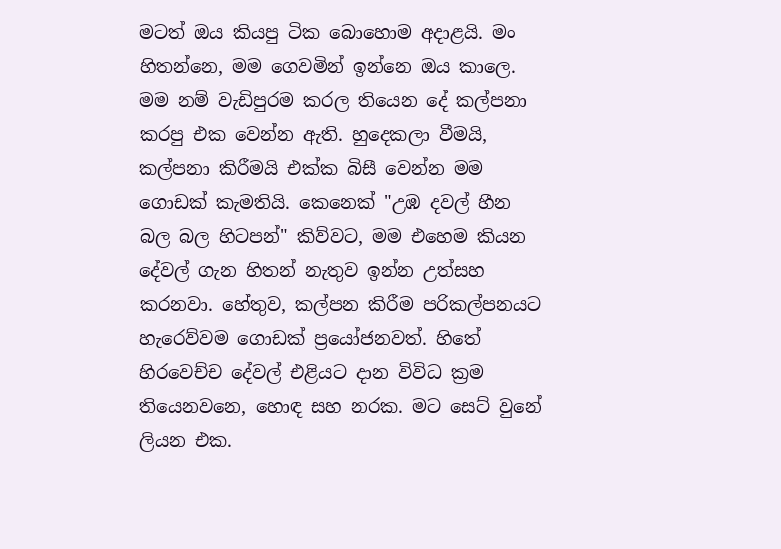මටත් ඔය කියපු ටික බොහොම අදාළයි. මං හිතන්නෙ, මම ගෙවමින් ඉන්නෙ ඔය කාලෙ. මම නම් වැඩිපුරම කරල තියෙන දේ කල්පනා කරපු එක වෙන්න ඇති. හුදෙකලා වීමයි, කල්පනා කිරීමයි එක්ක බිසී වෙන්න මම ගොඩක් කැමතියි. කෙනෙක් "උඹ දවල් හීන බල බල හිටපන්" කිව්වට, මම එහෙම කියන දේවල් ගැන හිතන් නැතුව ඉන්න උත්සහ කරනවා. හේතුව, කල්පන කිරීම පරිකල්පනයට හැරෙව්වම ගොඩක් ප්‍රයෝජනවත්. හිතේ හිරවෙච්ච දේවල් එළියට දාන විවිධ ක්‍රම තියෙනවනෙ, හොඳ සහ නරක. මට සෙට් වුනේ ලියන එක.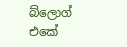බ්ලොග් එකේ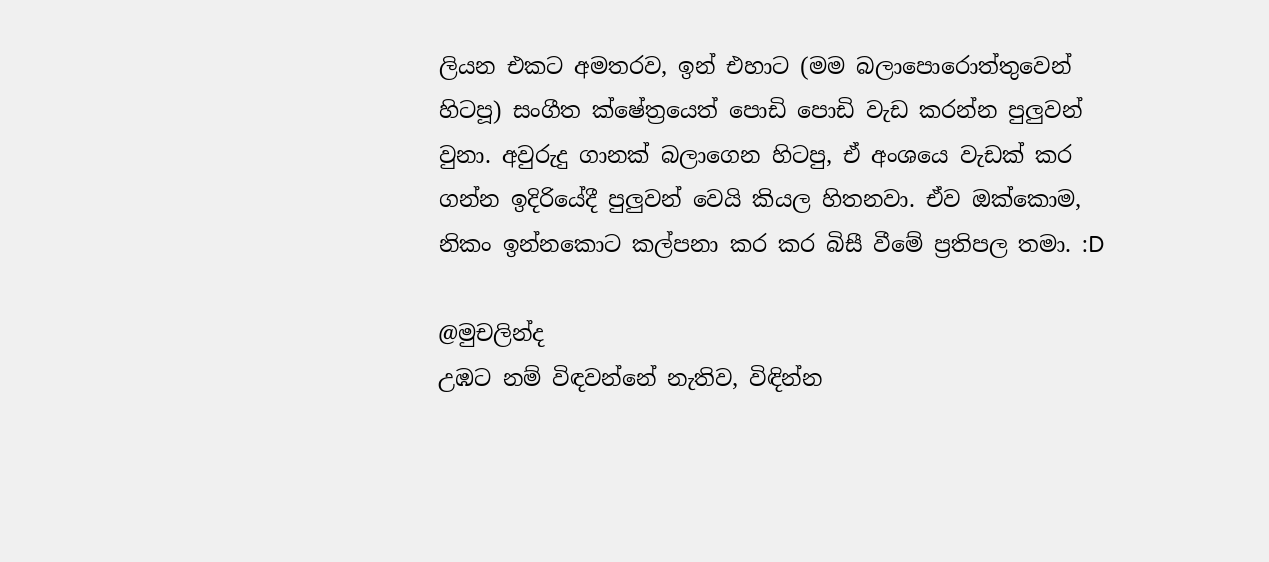ලියන එකට අමතරව, ඉන් එහාට (මම බලාපොරොත්තුවෙන් හිටපූ) සංගීත ක්ෂේත්‍රයෙත් පොඩි පොඩි වැඩ කරන්න පුලුවන් වුනා. අවුරුදු ගානක් බලාගෙන හිටපු, ඒ අංශයෙ වැඩක් කර ගන්න ඉදිරියේදී පුලුවන් වෙයි කියල හිතනවා. ඒව ඔක්කොම, නිකං ඉන්නකොට කල්පනා කර කර බිසී වීමේ ප්‍රතිපල තමා. :D

@මුචලින්ද
උඹට නම් විඳවන්නේ නැතිව, විඳින්න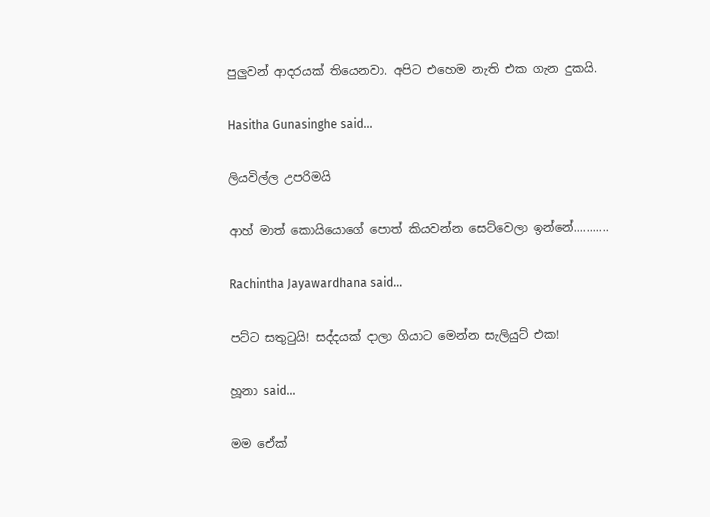පුලුවන් ආදරයක් තියෙනවා. අපිට එහෙම නැති එක ගැන දුකයි.

Hasitha Gunasinghe said...

ලියවිල්ල උපරිමයි

ආහ් මාත් කොයියොගේ පොත් කියවන්න සෙට්වෙලා ඉන්නේ...........

Rachintha Jayawardhana said...

පට්ට සතුටුයි! සද්දයක් දාලා ගියාට මෙන්න සැලියුට් එක!

හූනා said...

මම ඒෙක්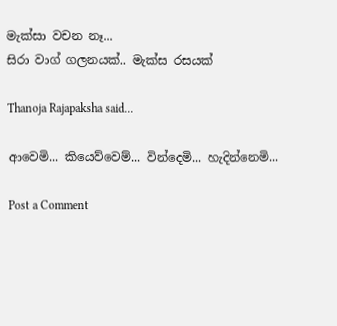මැක්සා වචන නෑ...
සිරා වාග් ගලනයක්.. මැක්ස රසයක්

Thanoja Rajapaksha said...

ආවෙමි... කියෙව්වෙම්... වින්දෙමි... හැදින්නෙමි...

Post a Comment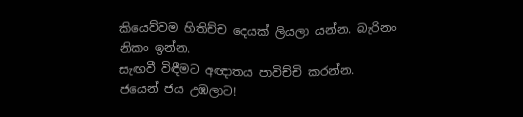කියෙව්වම හිතිච්ච දෙයක් ලියලා යන්න. බැරිනං නිකං ඉන්න.
සැඟවී විඳීමට අඥාතය පාවිච්චි කරන්න.
ජයෙන් ජය උඹලාට!